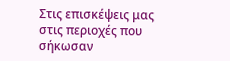Στις επισκέψεις μας στις περιοχές που σήκωσαν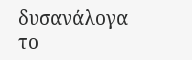δυσανάλογα το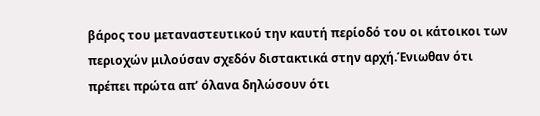βάρος του μεταναστευτικού την καυτή περίοδό του οι κάτοικοι των περιοχών μιλούσαν σχεδόν διστακτικά στην αρχή.Ένιωθαν ότι πρέπει πρώτα απ’ όλανα δηλώσουν ότι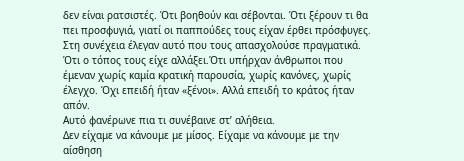δεν είναι ρατσιστές. Ότι βοηθούν και σέβονται. Ότι ξέρουν τι θα πει προσφυγιά, γιατί οι παππούδες τους είχαν έρθει πρόσφυγες. Στη συνέχεια έλεγαν αυτό που τους απασχολούσε πραγματικά. Ότι ο τόπος τους είχε αλλάξει.Ότι υπήρχαν άνθρωποι που έμεναν χωρίς καμία κρατική παρουσία, χωρίς κανόνες, χωρίς έλεγχο. Όχι επειδή ήταν «ξένοι». Αλλά επειδή το κράτος ήταν απόν.
Αυτό φανέρωνε πια τι συνέβαινε στ’ αλήθεια.
Δεν είχαμε να κάνουμε με μίσος. Είχαμε να κάνουμε με την αίσθηση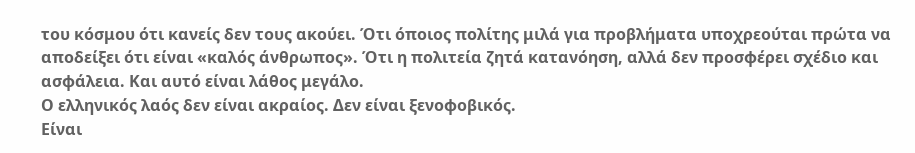του κόσμου ότι κανείς δεν τους ακούει. Ότι όποιος πολίτης μιλά για προβλήματα υποχρεούται πρώτα να αποδείξει ότι είναι «καλός άνθρωπος». Ότι η πολιτεία ζητά κατανόηση, αλλά δεν προσφέρει σχέδιο και ασφάλεια. Και αυτό είναι λάθος μεγάλο.
Ο ελληνικός λαός δεν είναι ακραίος. Δεν είναι ξενοφοβικός.
Είναι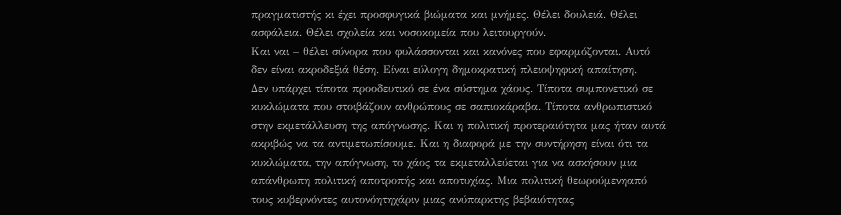πραγματιστής κι έχει προσφυγικά βιώματα και μνήμες. Θέλει δουλειά. Θέλει ασφάλεια. Θέλει σχολεία και νοσοκομεία που λειτουργούν.
Και ναι – θέλει σύνορα που φυλάσσονται και κανόνες που εφαρμόζονται. Αυτό δεν είναι ακροδεξιά θέση. Είναι εύλογη δημοκρατική πλειοψηφική απαίτηση.
Δεν υπάρχει τίποτα προοδευτικό σε ένα σύστημα χάους. Τίποτα συμπονετικό σε κυκλώματα που στοιβάζουν ανθρώπους σε σαπιοκάραβα. Τίποτα ανθρωπιστικό στην εκμετάλλευση της απόγνωσης. Και η πολιτική προτεραιότητα μας ήταν αυτά ακριβώς να τα αντιμετωπίσουμε. Και η διαφορά με την συντήρηση είναι ότι τα κυκλώματα, την απόγνωση, το χάος τα εκμεταλλεύεται για να ασκήσουν μια απάνθρωπη πολιτική αποτροπής και αποτυχίας. Μια πολιτική θεωρούμενηαπό τους κυβερνόντες αυτονόητηχάριν μιας ανύπαρκτης βεβαιότητας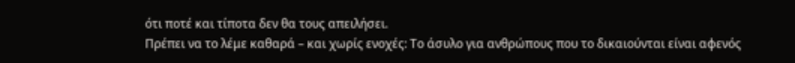ότι ποτέ και τίποτα δεν θα τους απειλήσει.
Πρέπει να το λέμε καθαρά – και χωρίς ενοχές: Το άσυλο για ανθρώπους που το δικαιούνται είναι αφενός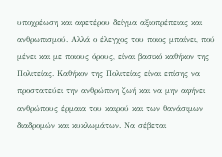υποχρέωση και αφετέρου δείγμα αξιοπρέπειας και ανθρωπισμού. Αλλά ο έλεγχος του ποιος μπαίνει, πού μένει και με ποιους όρους, είναι βασικό καθήκον της Πολιτείας. Καθήκον της Πολιτείας είναι επίσης να προστατεύει την ανθρώπινη ζωή και να μην αφήνει ανθρώπους έρμαια του καιρού και των θανάσιμων διαδρομών και κυκλωμάτων. Να σέβεται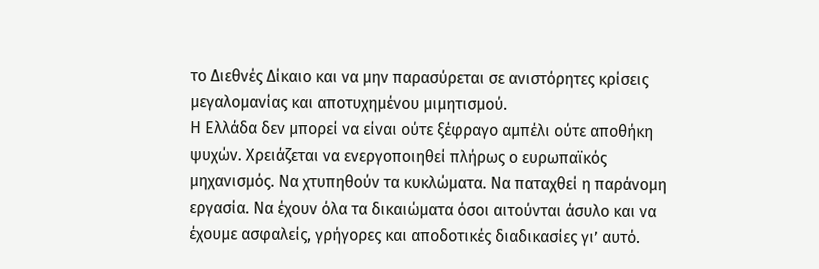το Διεθνές Δίκαιο και να μην παρασύρεται σε ανιστόρητες κρίσεις μεγαλομανίας και αποτυχημένου μιμητισμού.
Η Ελλάδα δεν μπορεί να είναι ούτε ξέφραγο αμπέλι ούτε αποθήκη ψυχών. Χρειάζεται να ενεργοποιηθεί πλήρως ο ευρωπαϊκός μηχανισμός. Να χτυπηθούν τα κυκλώματα. Να παταχθεί η παράνομη εργασία. Να έχουν όλα τα δικαιώματα όσοι αιτούνται άσυλο και να έχουμε ασφαλείς, γρήγορες και αποδοτικές διαδικασίες γι’ αυτό.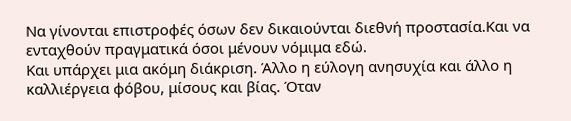Να γίνονται επιστροφές όσων δεν δικαιούνται διεθνή προστασία.Και να ενταχθούν πραγματικά όσοι μένουν νόμιμα εδώ.
Και υπάρχει μια ακόμη διάκριση. Άλλο η εύλογη ανησυχία και άλλο η καλλιέργεια φόβου, μίσους και βίας. Όταν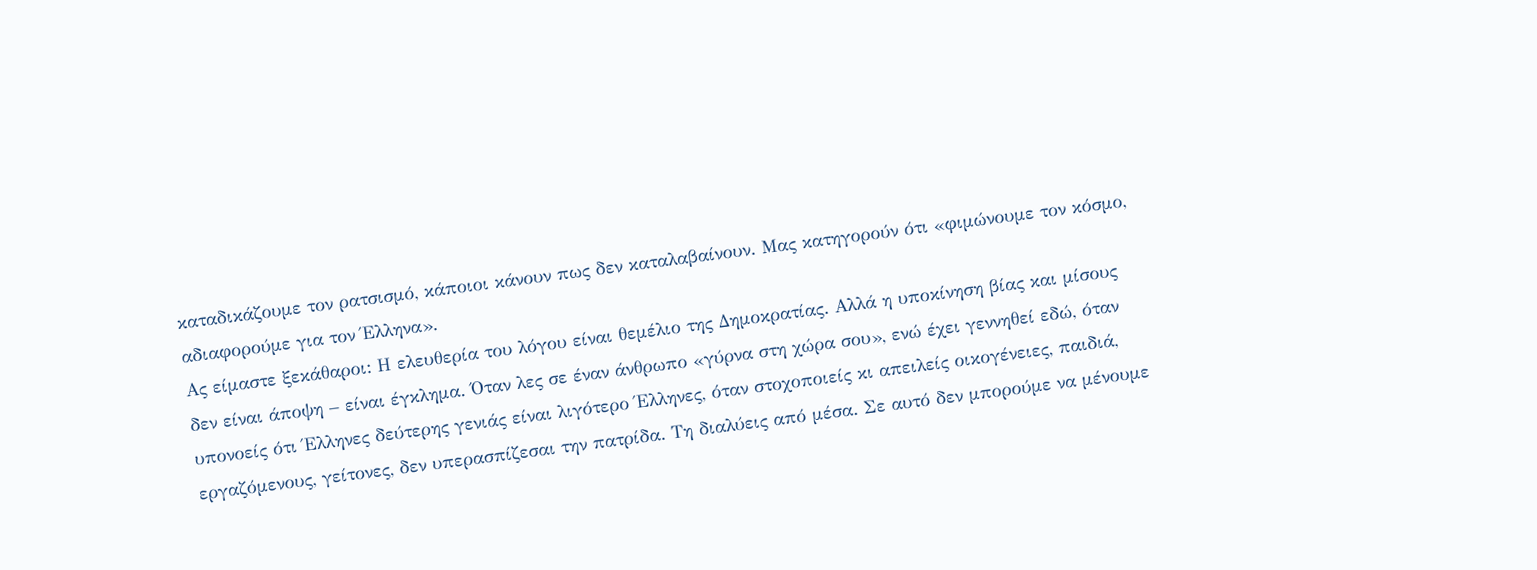καταδικάζουμε τον ρατσισμό, κάποιοι κάνουν πως δεν καταλαβαίνουν. Μας κατηγορούν ότι «φιμώνουμε τον κόσμο, αδιαφορούμε για τον Έλληνα».
Ας είμαστε ξεκάθαροι: Η ελευθερία του λόγου είναι θεμέλιο της Δημοκρατίας. Αλλά η υποκίνηση βίας και μίσους δεν είναι άποψη – είναι έγκλημα. Όταν λες σε έναν άνθρωπο «γύρνα στη χώρα σου», ενώ έχει γεννηθεί εδώ, όταν υπονοείς ότι Έλληνες δεύτερης γενιάς είναι λιγότερο Έλληνες, όταν στοχοποιείς κι απειλείς οικογένειες, παιδιά, εργαζόμενους, γείτονες, δεν υπερασπίζεσαι την πατρίδα. Τη διαλύεις από μέσα. Σε αυτό δεν μπορούμε να μένουμε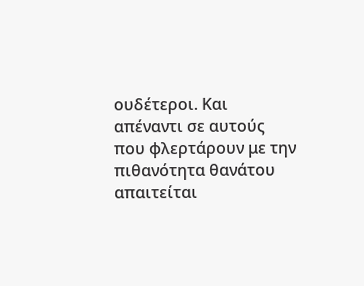ουδέτεροι. Και απέναντι σε αυτούς που φλερτάρουν με την πιθανότητα θανάτου απαιτείται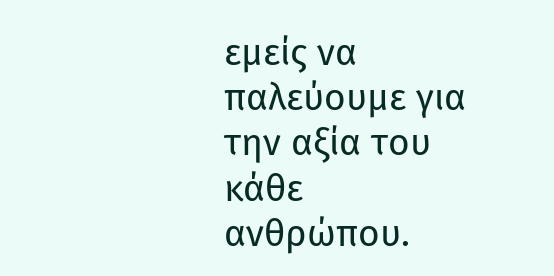εμείς να παλεύουμε για την αξία του κάθε ανθρώπου.